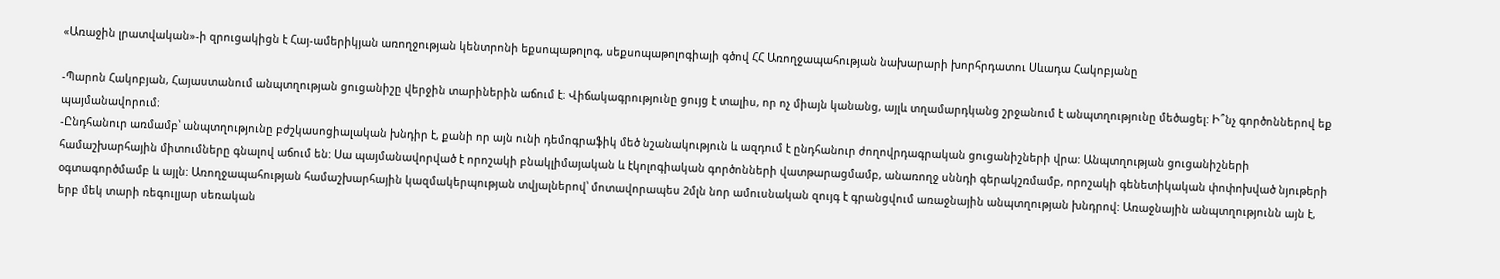«Առաջին լրատվական»-ի զրուցակիցն է Հայ-ամերիկյան առողջության կենտրոնի եքսոպաթոլոգ, սեքսոպաթոլոգիայի գծով ՀՀ Առողջապահության նախարարի խորհրդատու Սևադա Հակոբյանը

-Պարոն Հակոբյան, Հայաստանում անպտղության ցուցանիշը վերջին տարիներին աճում է։ Վիճակագրությունը ցույց է տալիս, որ ոչ միայն կանանց, այլև տղամարդկանց շրջանում է անպտղությունը մեծացել: Ի՞նչ գործոններով եք պայմանավորում։
-Ընդհանուր առմամբ՝ անպտղությունը բժշկասոցիալական խնդիր է, քանի որ այն ունի դեմոգրաֆիկ մեծ նշանակություն և ազդում է ընդհանուր ժողովրդագրական ցուցանիշների վրա: Անպտղության ցուցանիշների համաշխարհային միտումները գնալով աճում են: Սա պայմանավորված է որոշակի բնակլիմայական և էկոլոգիական գործոնների վատթարացմամբ, անառողջ սննդի գերակշռմամբ, որոշակի գենետիկական փոփոխված նյութերի օգտագործմամբ և այլն: Առողջապահության համաշխարհային կազմակերպության տվյալներով՝ մոտավորապես 2մլն նոր ամուսնական զույգ է գրանցվում առաջնային անպտղության խնդրով: Առաջնային անպտղությունն այն է, երբ մեկ տարի ռեգուլյար սեռական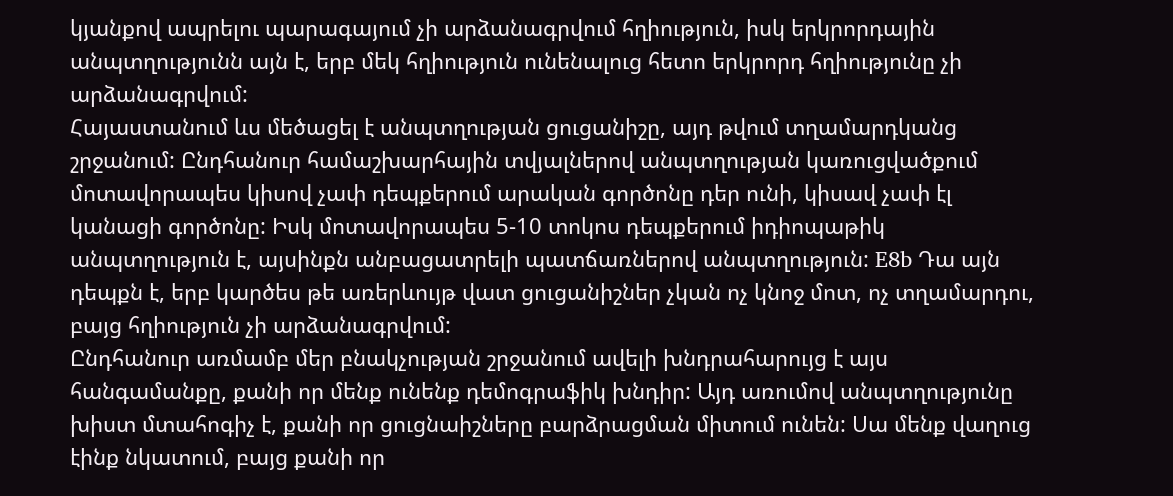կյանքով ապրելու պարագայում չի արձանագրվում հղիություն, իսկ երկրորդային անպտղությունն այն է, երբ մեկ հղիություն ունենալուց հետո երկրորդ հղիությունը չի արձանագրվում:
Հայաստանում ևս մեծացել է անպտղության ցուցանիշը, այդ թվում տղամարդկանց շրջանում: Ընդհանուր համաշխարհային տվյալներով անպտղության կառուցվածքում մոտավորապես կիսով չափ դեպքերում արական գործոնը դեր ունի, կիսավ չափ էլ կանացի գործոնը: Իսկ մոտավորապես 5-10 տոկոս դեպքերում իդիոպաթիկ անպտղություն է, այսինքն անբացատրելի պատճառներով անպտղություն: E8b Դա այն դեպքն է, երբ կարծես թե առերևույթ վատ ցուցանիշներ չկան ոչ կնոջ մոտ, ոչ տղամարդու, բայց հղիություն չի արձանագրվում:
Ընդհանուր առմամբ մեր բնակչության շրջանում ավելի խնդրահարույց է այս հանգամանքը, քանի որ մենք ունենք դեմոգրաֆիկ խնդիր: Այդ առումով անպտղությունը խիստ մտահոգիչ է, քանի որ ցուցնաիշները բարձրացման միտում ունեն: Սա մենք վաղուց էինք նկատում, բայց քանի որ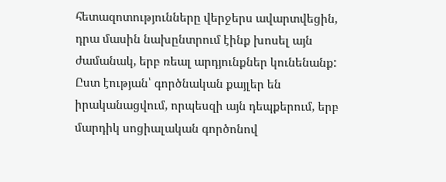հետազոտությունները վերջերս ավարտվեցին, դրա մասին նախընտրում էինք խոսել այն ժամանակ, երբ ռեալ արդյունքներ կունենանք:
Ըստ էության՝ գործնական քայլեր են իրականացվում, որպեսզի այն դեպքերում, երբ մարդիկ սոցիալական գործոնով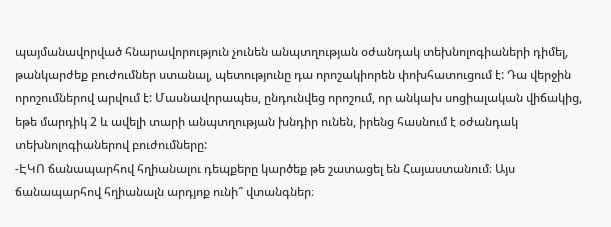պայմանավորված հնարավորություն չունեն անպտղության օժանդակ տեխնոլոգիաների դիմել, թանկարժեք բուժումներ ստանալ, պետությունը դա որոշակիորեն փոխհատուցում է: Դա վերջին որոշումներով արվում է: Մասնավորապես, ընդունվեց որոշում, որ անկախ սոցիալական վիճակից, եթե մարդիկ 2 և ավելի տարի անպտղության խնդիր ունեն, իրենց հասնում է օժանդակ տեխնոլոգիաներով բուժումները:
-ԷԿՈ ճանապարհով հղիանալու դեպքերը կարծեք թե շատացել են Հայաստանում։ Այս ճանապարհով հղիանալն արդյոք ունի՞ վտանգներ։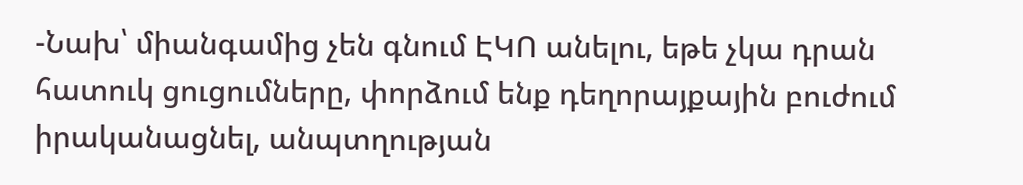-Նախ՝ միանգամից չեն գնում ԷԿՈ անելու, եթե չկա դրան հատուկ ցուցումները, փորձում ենք դեղորայքային բուժում իրականացնել, անպտղության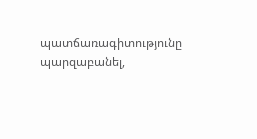պատճառագիտությունը պարզաբանել,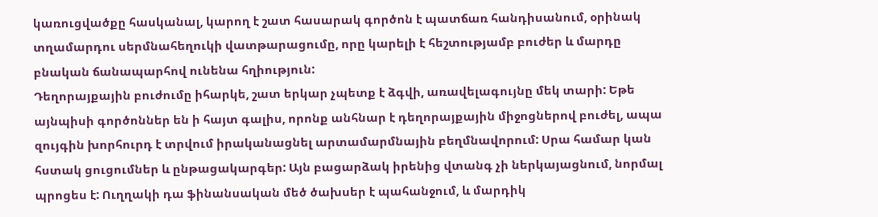կառուցվածքը հասկանալ, կարող է շատ հասարակ գործոն է պատճառ հանդիսանում, օրինակ տղամարդու սերմնահեղուկի վատթարացումը, որը կարելի է հեշտությամբ բուժեր և մարդը բնական ճանապարհով ունենա հղիություն:
Դեղորայքային բուժումը իհարկե, շատ երկար չպետք է ձգվի, առավելագույնը մեկ տարի: Եթե այնպիսի գործոններ են ի հայտ գալիս, որոնք անհնար է դեղորայքային միջոցներով բուժել, ապա զույգին խորհուրդ է տրվում իրականացնել արտամարմնային բեղմնավորում: Սրա համար կան հստակ ցուցումներ և ընթացակարգեր: Այն բացարձակ իրենից վտանգ չի ներկայացնում, նորմալ պրոցես է: Ուղղակի դա ֆինանսական մեծ ծախսեր է պահանջում, և մարդիկ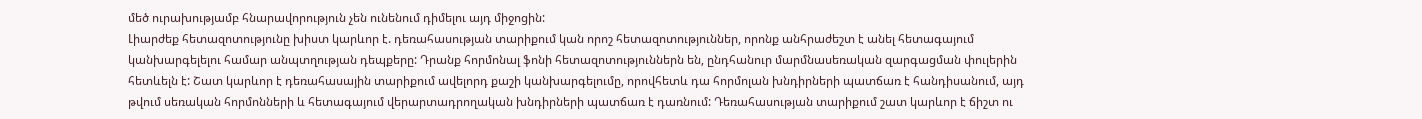մեծ ուրախությամբ հնարավորություն չեն ունենում դիմելու այդ միջոցին:
Լիարժեք հետազոտությունը խիստ կարևոր է. դեռահասության տարիքում կան որոշ հետազոտություններ, որոնք անհրաժեշտ է անել հետագայում կանխարգելելու համար անպտղության դեպքերը: Դրանք հորմոնալ ֆոնի հետազոտություններն են, ընդհանուր մարմնասեռական զարգացման փուլերին հետևելն է: Շատ կարևոր է դեռահասային տարիքում ավելորդ քաշի կանխարգելումը, որովհետև դա հորմոլան խնդիրների պատճառ է հանդիսանում, այդ թվում սեռական հորմոնների և հետագայում վերարտադրողական խնդիրների պատճառ է դառնում: Դեռահասության տարիքում շատ կարևոր է ճիշտ ու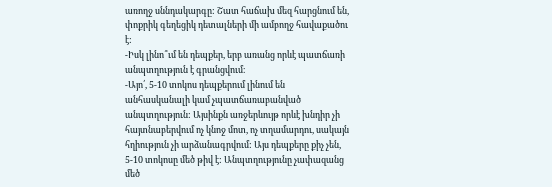առողջ սննդակարգը: Շատ հաճախ մեզ հարցնում են, փոքրիկ գեղեցիկ դետալների մի ամբողջ հավաքածու է:
-Իսկ լինո՞ւմ են դեպքեր, երբ առանց որևէ պատճառի անպտղություն է գրանցվում։
-Այո՛, 5-10 տոկոս դեպքերում լինում են անհասկանալի կամ չպատճառաբանված անպտղություն: Այսինքն առջերևույթ որևէ խնդիր չի հայտնաբերվում ոչ կնոջ մոտ, ոչ տղամարդու, սակայն հղիություն չի արձանագրվում: Այս դեպքերը քիչ չեն, 5-10 տոկոսը մեծ թիվ է: Անպտղությունը չափազանց մեծ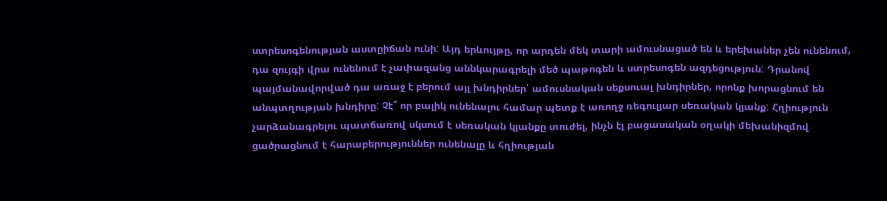ստրեսոգենության աստըիճան ունի: Այդ երևույթը, որ արդեն մեկ տարի ամուսնացած են և երեխաներ չեն ունենում, դա զույգի վրա ունենում է չափազանց աննկարագրելի մեծ պաթոգեն և ստրեսոգեն ազդեցություն: Դրանով պայմանավորված դա առաջ է բերում այլ խնդիրներ՝ ամուսնական սեքսուալ խնդիրներ, որոնք խորացնում են անպտղության խնդիրը: Չէ՞ որ բալիկ ունենալու համար պետք է առողջ ռեգուլյար սեռական կյանք: Հղիություն չարձանագրելու պատճառով սկսում է սեռական կյանքը տուժել, ինչն էլ բացասական օղակի մեխանիզմով ցածրացնում է հարաբերություններ ունենալը և հղիության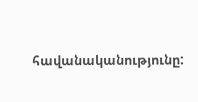հավանականությունը: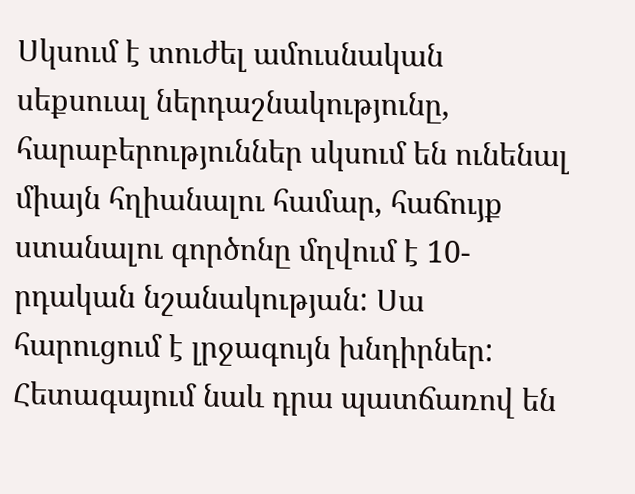Սկսում է տուժել ամուսնական սեքսուալ ներդաշնակությունը, հարաբերություններ սկսում են ունենալ միայն հղիանալու համար, հաճույք ստանալու գործոնը մղվում է 10-րդական նշանակության: Սա հարուցում է լրջագույն խնդիրներ: Հետագայում նաև դրա պատճառով են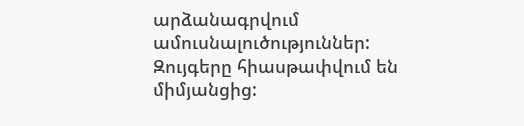արձանագրվում ամուսնալուծություններ: Զույգերը հիասթափվում են միմյանցից: